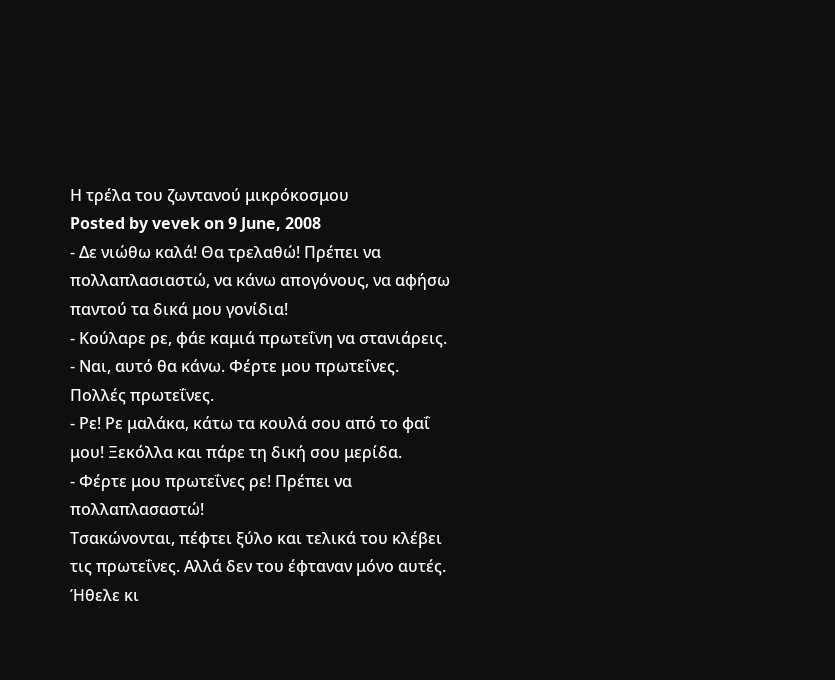Η τρέλα του ζωντανού μικρόκοσμου
Posted by vevek on 9 June, 2008
- Δε νιώθω καλά! Θα τρελαθώ! Πρέπει να πολλαπλασιαστώ, να κάνω απογόνους, να αφήσω παντού τα δικά μου γονίδια!
- Κούλαρε ρε, φάε καμιά πρωτεΐνη να στανιάρεις.
- Ναι, αυτό θα κάνω. Φέρτε μου πρωτεΐνες. Πολλές πρωτεΐνες.
- Ρε! Ρε μαλάκα, κάτω τα κουλά σου από το φαΐ μου! Ξεκόλλα και πάρε τη δική σου μερίδα.
- Φέρτε μου πρωτεΐνες ρε! Πρέπει να πολλαπλασαστώ!
Τσακώνονται, πέφτει ξύλο και τελικά του κλέβει τις πρωτεΐνες. Αλλά δεν του έφταναν μόνο αυτές. Ήθελε κι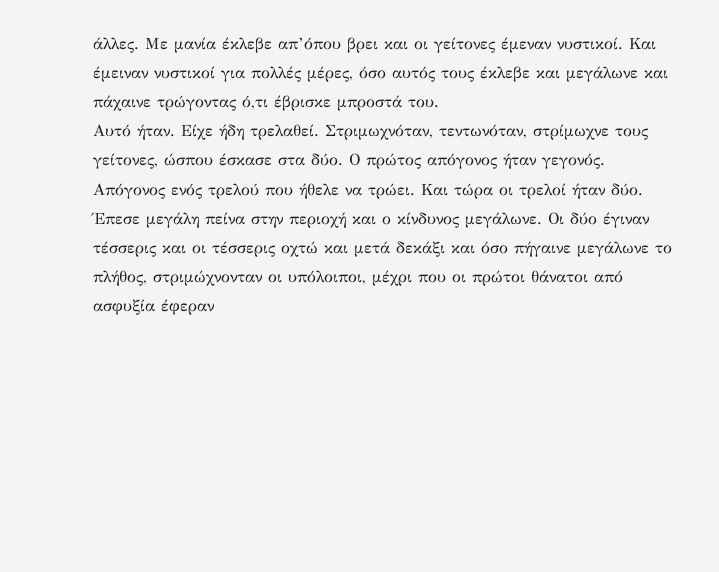άλλες. Με μανία έκλεβε απ’όπου βρει και οι γείτονες έμεναν νυστικοί. Και έμειναν νυστικοί για πολλές μέρες, όσο αυτός τους έκλεβε και μεγάλωνε και πάχαινε τρώγοντας ό,τι έβρισκε μπροστά του.
Αυτό ήταν. Είχε ήδη τρελαθεί. Στριμωχνόταν, τεντωνόταν, στρίμωχνε τους γείτονες, ώσπου έσκασε στα δύο. Ο πρώτος απόγονος ήταν γεγονός. Απόγονος ενός τρελού που ήθελε να τρώει. Και τώρα οι τρελοί ήταν δύο. Έπεσε μεγάλη πείνα στην περιοχή και ο κίνδυνος μεγάλωνε. Οι δύο έγιναν τέσσερις και οι τέσσερις οχτώ και μετά δεκάξι και όσο πήγαινε μεγάλωνε το πλήθος, στριμώχνονταν οι υπόλοιποι, μέχρι που οι πρώτοι θάνατοι από ασφυξία έφεραν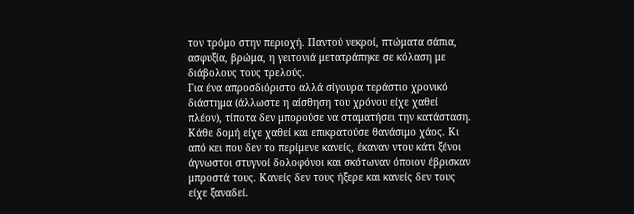τον τρόμο στην περιοχή. Παντού νεκροί, πτώματα σάπια, ασφυξία, βρώμα, η γειτονιά μετατράπηκε σε κόλαση με διάβολους τους τρελούς.
Για ένα απροσδιόριστο αλλά σίγουρα τεράστιο χρονικό διάστημα (άλλωστε η αίσθηση του χρόνου είχε χαθεί πλέον), τίποτα δεν μπορούσε να σταματήσει την κατάσταση. Κάθε δομή είχε χαθεί και επικρατούσε θανάσιμο χάος. Κι από κει που δεν το περίμενε κανείς, έκαναν ντου κάτι ξένοι άγνωστοι στυγνοί δολοφόνοι και σκότωναν όποιον έβρισκαν μπροστά τους. Κανείς δεν τους ήξερε και κανείς δεν τους είχε ξαναδεί.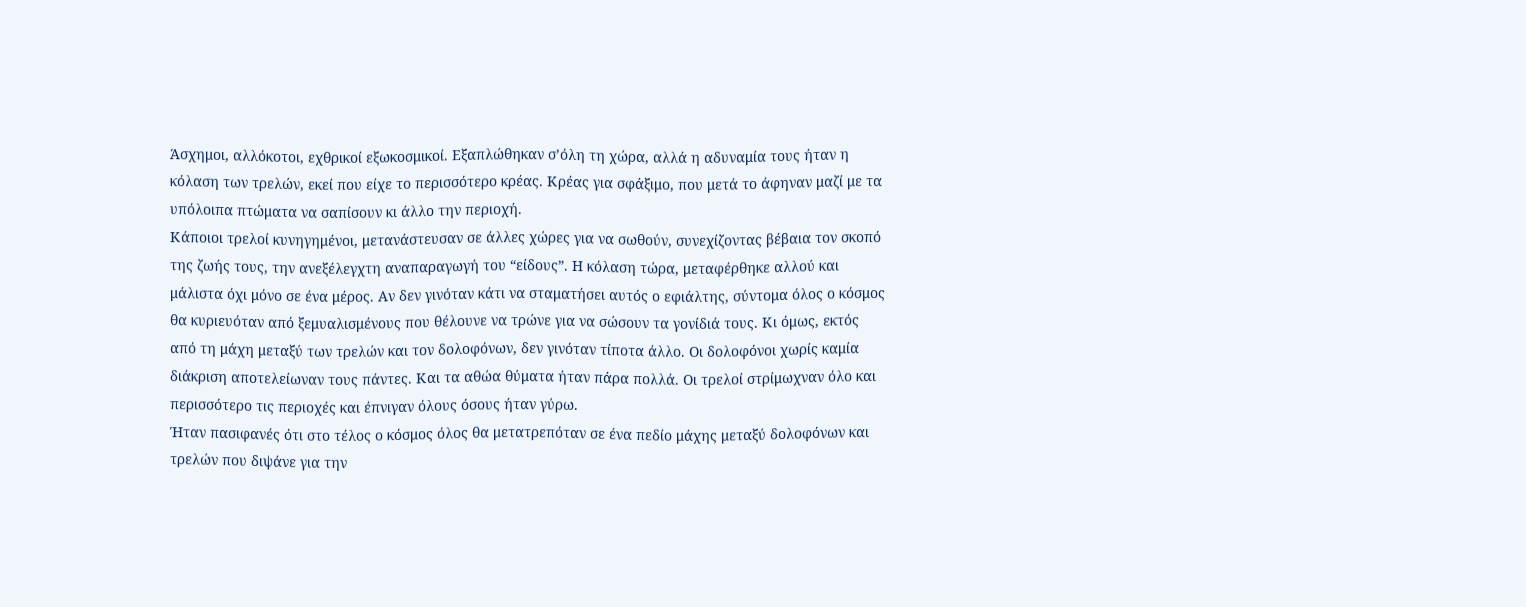Άσχημοι, αλλόκοτοι, εχθρικοί εξωκοσμικοί. Εξαπλώθηκαν σ’όλη τη χώρα, αλλά η αδυναμία τους ήταν η κόλαση των τρελών, εκεί που είχε το περισσότερο κρέας. Κρέας για σφάξιμο, που μετά το άφηναν μαζί με τα υπόλοιπα πτώματα να σαπίσουν κι άλλο την περιοχή.
Κάποιοι τρελοί κυνηγημένοι, μετανάστευσαν σε άλλες χώρες για να σωθούν, συνεχίζοντας βέβαια τον σκοπό της ζωής τους, την ανεξέλεγχτη αναπαραγωγή του “είδους”. Η κόλαση τώρα, μεταφέρθηκε αλλού και μάλιστα όχι μόνο σε ένα μέρος. Αν δεν γινόταν κάτι να σταματήσει αυτός ο εφιάλτης, σύντομα όλος ο κόσμος θα κυριευόταν από ξεμυαλισμένους που θέλουνε να τρώνε για να σώσουν τα γονίδιά τους. Κι όμως, εκτός από τη μάχη μεταξύ των τρελών και τον δολοφόνων, δεν γινόταν τίποτα άλλο. Οι δολοφόνοι χωρίς καμία διάκριση αποτελείωναν τους πάντες. Και τα αθώα θύματα ήταν πάρα πολλά. Οι τρελοί στρίμωχναν όλο και περισσότερο τις περιοχές και έπνιγαν όλους όσους ήταν γύρω.
Ήταν πασιφανές ότι στο τέλος ο κόσμος όλος θα μετατρεπόταν σε ένα πεδίο μάχης μεταξύ δολοφόνων και τρελών που διψάνε για την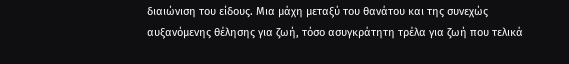διαιώνιση του είδους. Μια μάχη μεταξύ του θανάτου και της συνεχώς αυξανόμενης θέλησης για ζωή, τόσο ασυγκράτητη τρέλα για ζωή που τελικά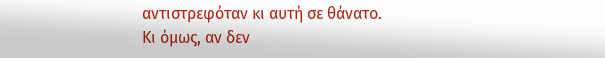αντιστρεφόταν κι αυτή σε θάνατο.
Κι όμως, αν δεν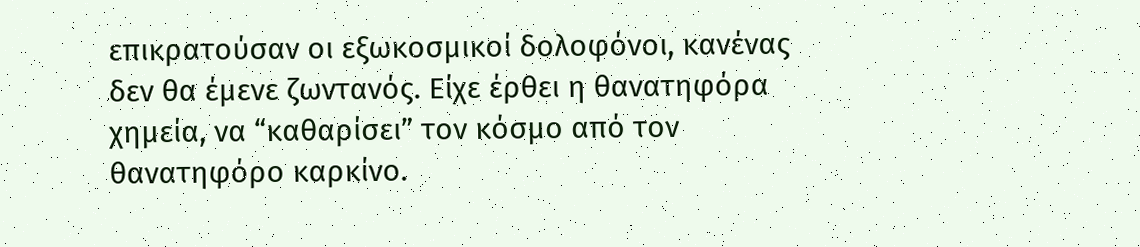επικρατούσαν οι εξωκοσμικοί δολοφόνοι, κανένας δεν θα έμενε ζωντανός. Είχε έρθει η θανατηφόρα χημεία, να “καθαρίσει” τον κόσμο από τον θανατηφόρο καρκίνο.